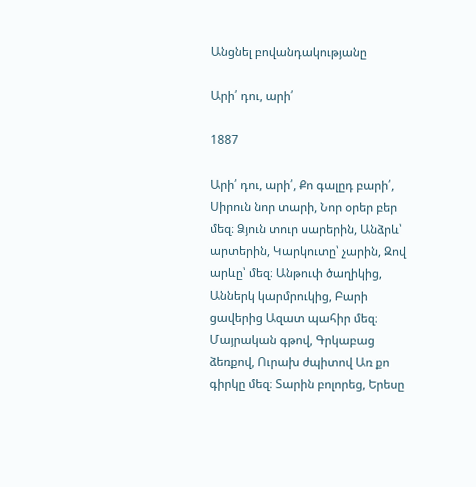Անցնել բովանդակությանը

Արի՛ դու, արի՛

1887

Արի՛ դու, արի՛, Քո գալըդ բարի՛, Սիրուն նոր տարի, Նոր օրեր բեր մեզ։ Ձյուն տուր սարերին, Անձրև՝ արտերին, Կարկուտը՝ չարին, Զով արևը՝ մեզ։ Անթուփ ծաղիկից, Աններկ կարմրուկից, Բարի ցավերից Ազատ պահիր մեզ։ Մայրական գթով, Գրկաբաց ձեռքով, Ուրախ ժպիտով Առ քո գիրկը մեզ։ Տարին բոլորեց, Երեսը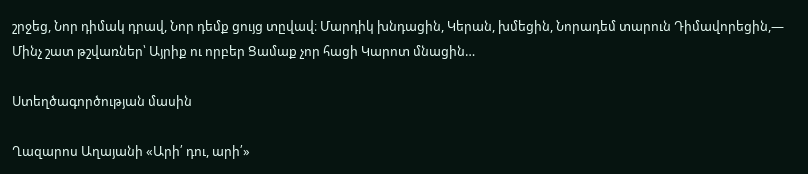շրջեց, Նոր դիմակ դրավ, Նոր դեմք ցույց տըվավ։ Մարդիկ խնդացին, Կերան, խմեցին, Նորադեմ տարուն Դիմավորեցին,— Մինչ շատ թշվառներ՝ Այրիք ու որբեր Ցամաք չոր հացի Կարոտ մնացին…

Ստեղծագործության մասին

Ղազարոս Աղայանի «Արի՛ դու, արի՛»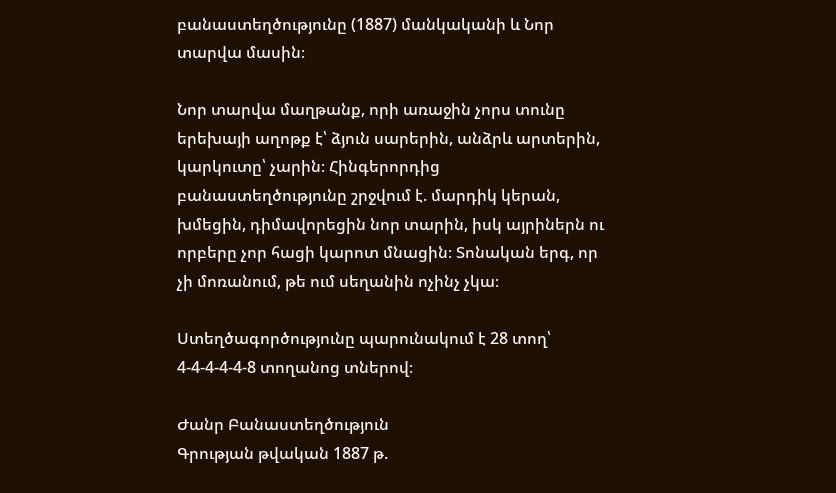բանաստեղծությունը (1887) մանկականի և Նոր տարվա մասին։

Նոր տարվա մաղթանք, որի առաջին չորս տունը երեխայի աղոթք է՝ ձյուն սարերին, անձրև արտերին, կարկուտը՝ չարին։ Հինգերորդից բանաստեղծությունը շրջվում է. մարդիկ կերան, խմեցին, դիմավորեցին նոր տարին, իսկ այրիներն ու որբերը չոր հացի կարոտ մնացին։ Տոնական երգ, որ չի մոռանում, թե ում սեղանին ոչինչ չկա։

Ստեղծագործությունը պարունակում է 28 տող՝ 4-4-4-4-4-8 տողանոց տներով։

Ժանր Բանաստեղծություն
Գրության թվական 1887 թ.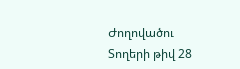Ժողովածու
Տողերի թիվ 28